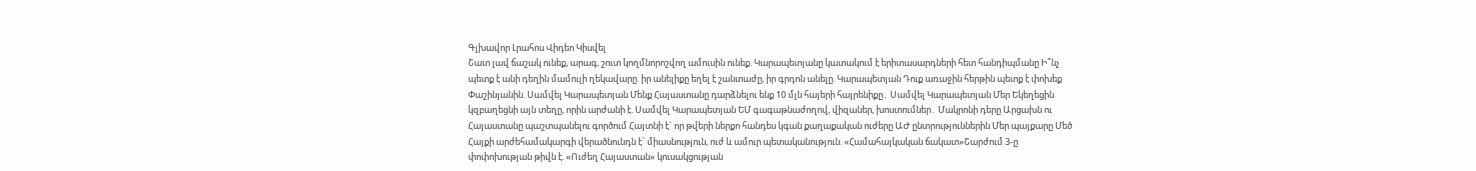Գլխավոր Լրահոս Վիդեո Կիսվել
Շատ լավ ճաշակ ունեք, արագ, շուտ կողմնորոշվող ամուսին ունեք. Կարապետյանը կատակում է երիտասարդների հետ հանդիպմանը Ի՞նչ պետք է անի դեղին մամուլի ղեկավարը. իր անելիքը եղել է շանտաժը, իր գրդոն անելը. Կարապետյան Դուք առաջին հերթին պետք է փոխեք Փաշինյանին. Սամվել Կարապետյան Մենք Հայաստանը դարձնելու ենք 10 մլն հայերի հայրենիքը․ Սամվել Կարապետյան Մեր Եկեղեցին կզբաղեցնի այն տեղը, որին արժանի է. Սամվել Կարապետյան ԵՄ գագաթնաժողով, վիզաներ, խոստումներ․ Մակրոնի դերը Արցախն ու Հայաստանը պաշտպանելու գործում Հայտնի է` որ թվերի ներքո հանդես կգան քաղաքական ուժերը ԱԺ ընտրություններին Մեր պայքարը Մեծ Հայքի արժեհամակարգի վերածնունդն է` միասնություն, ուժ և ամուր պետականություն. «Համահայկական ճակատ»Շարժում 3-ը փոփոխության թիվն է. «Ուժեղ Հայաստան» կուսակցության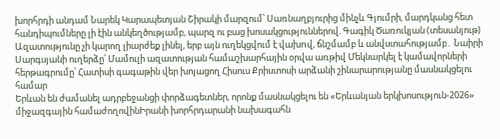խորհրդի անդամ Նարեկ Կարապետյան Շիրակի մարզում՝ Սառնաղբյուրից մինչև Գյումրի, մարդկանց հետ հանդիպումները լի էին անկեղծությամբ, պարզ ու բաց խոսակցություններով. Գագիկ Ծառուկյան (տեսանյութ) Ազատությունը չի կարող լիարժեք լինել, երբ այն ուղեկցվում է վախnվ, ճնշմամբ և անվստահությամբ․ Նաիրի Սարգսյանի ուղերձը՝ Մամուլի ազատության համաշխարհային օրվա առթիվ Մեկնարկել է կամավորների հերթագրումը՝ Հատիսի գագաթին վեր խոյացող Հիսուս Քրիստոսի արձանի շինարարությանը մասնակցելու համար
Երևան են ժամանել ադրբեջանցի փորձագետներ, որոնք մասնակցելու են «Երևանյան երկխոսություն-2026» միջազգային համաժողովինԻրանի խորհրդարանի նախագահն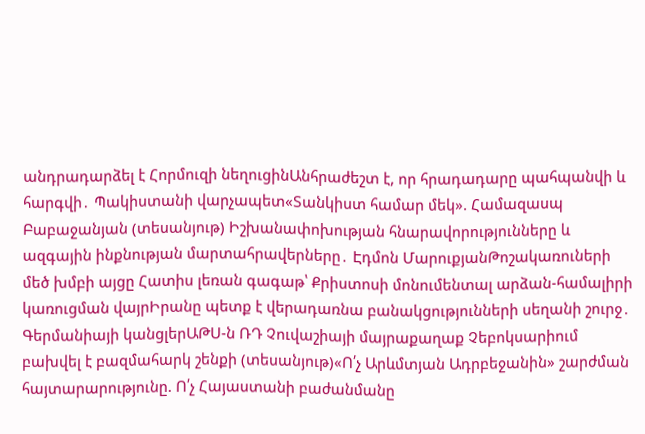անդրադարձել է Հորմուզի նեղուցինԱնհրաժեշտ է, որ հրադադարը պահպանվի և հարգվի․ Պակիստանի վարչապետ«Տանկիստ համար մեկ». Համազասպ Բաբաջանյան (տեսանյութ) Իշխանափոխության հնարավորությունները և ազգային ինքնության մարտահրավերները․ Էդմոն ՄարուքյանԹոշակառուների մեծ խմբի այցը Հատիս լեռան գագաթ՝ Քրիստոսի մոնումենտալ արձան-համալիրի կառուցման վայրԻրանը պետք է վերադառնա բանակցությունների սեղանի շուրջ․ Գերմանիայի կանցլերԱԹՍ-ն ՌԴ Չուվաշիայի մայրաքաղաք Չեբոկսարիում բախվել է բազմահարկ շենքի (տեսանյութ)«Ո՛չ Արևմտյան Ադրբեջանին» շարժման հայտարարությունը. Ո՛չ Հայաստանի բաժանմանը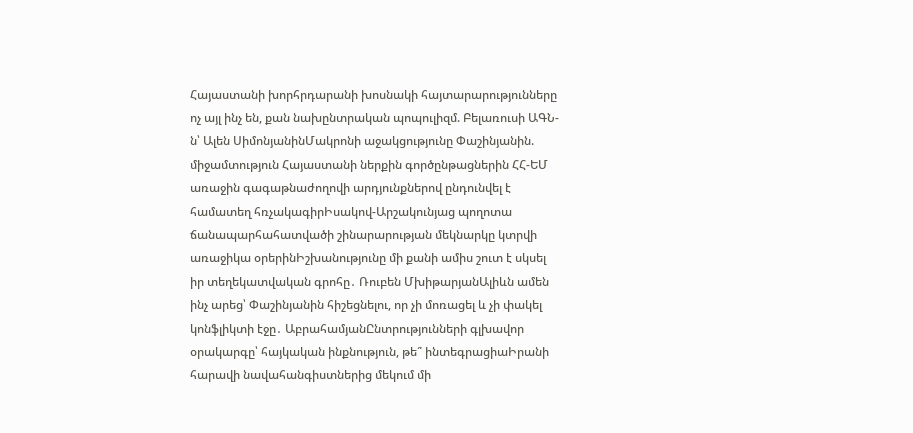Հայաստանի խորհրդարանի խոսնակի հայտարարությունները ոչ այլ ինչ են, քան նախընտրական պոպուլիզմ. Բելառուսի ԱԳՆ-ն՝ Ալեն ՍիմոնյանինՄակրոնի աջակցությունը Փաշինյանին. միջամտություն Հայաստանի ներքին գործընթացներին ՀՀ-ԵՄ առաջին գագաթնաժողովի արդյունքներով ընդունվել է համատեղ հռչակագիրԻսակով-Արշակունյաց պողոտա ճանապարհահատվածի շինարարության մեկնարկը կտրվի առաջիկա օրերինԻշխանությունը մի քանի ամիս շուտ է սկսել իր տեղեկատվական գրոհը․ Ռուբեն ՄխիթարյանԱլիևն ամեն ինչ արեց՝ Փաշինյանին հիշեցնելու, որ չի մոռացել և չի փակել կոնֆլիկտի էջը․ ԱբրահամյանԸնտրությունների գլխավոր օրակարգը՝ հայկական ինքնություն, թե՞ ինտեգրացիաԻրանի հարավի նավահանգիստներից մեկում մի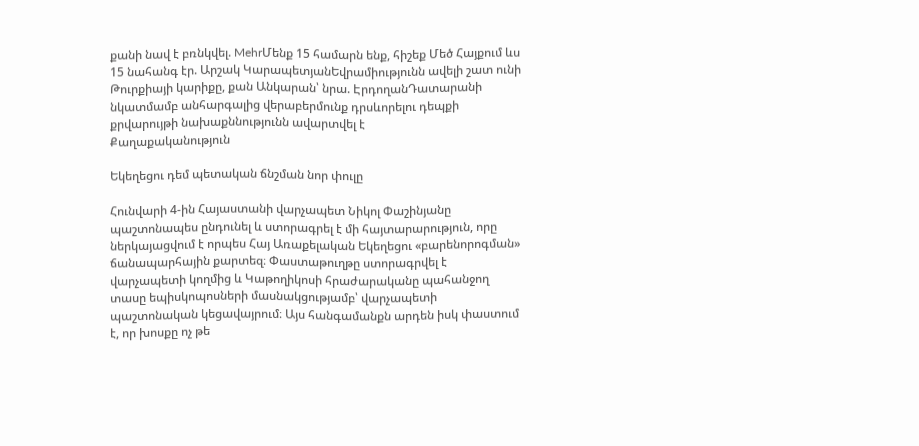քանի նավ է բռնկվել. MehrՄենք 15 համարն ենք, հիշեք Մեծ Հայքում ևս 15 նահանգ էր. Արշակ ԿարապետյանԵվրամիությունն ավելի շատ ունի Թուրքիայի կարիքը, քան Անկարան՝ նրա. ԷրդողանԴատարանի նկատմամբ անհարգալից վերաբերմունք դրսևորելու դեպքի քրվարույթի նախաքննությունն ավարտվել է
Քաղաքականություն

Եկեղեցու դեմ պետական ճնշման նոր փուլը

Հունվարի 4-ին Հայաստանի վարչապետ Նիկոլ Փաշինյանը պաշտոնապես ընդունել և ստորագրել է մի հայտարարություն, որը ներկայացվում է որպես Հայ Առաքելական Եկեղեցու «բարենորոգման» ճանապարհային քարտեզ։ Փաստաթուղթը ստորագրվել է վարչապետի կողմից և Կաթողիկոսի հրաժարականը պահանջող տասը եպիսկոպոսների մասնակցությամբ՝ վարչապետի պաշտոնական կեցավայրում։ Այս հանգամանքն արդեն իսկ փաստում է, որ խոսքը ոչ թե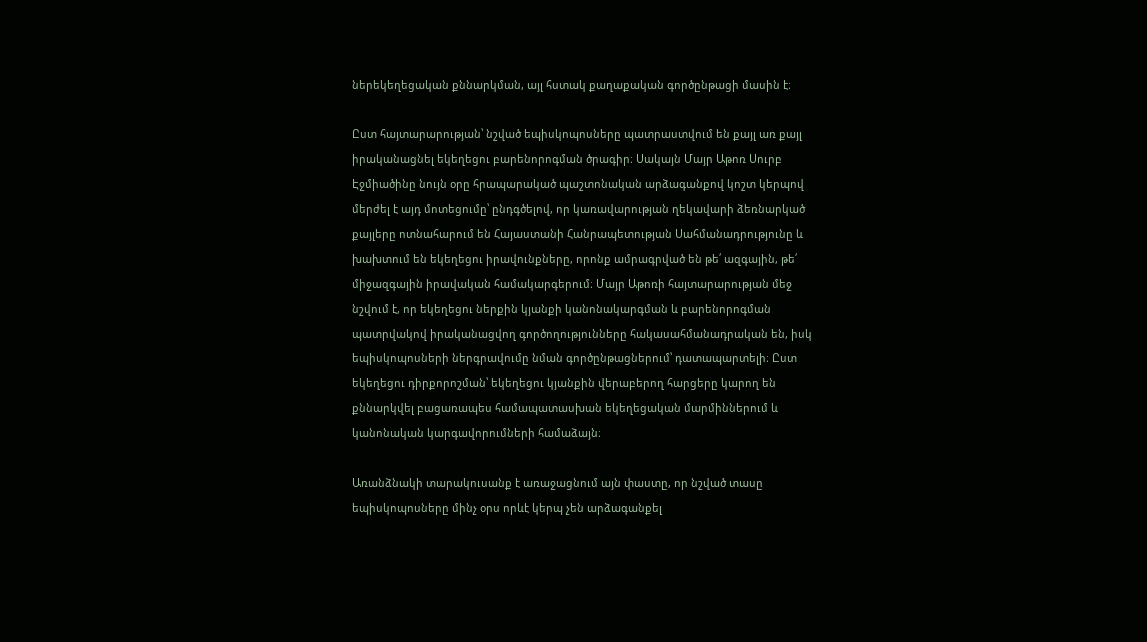ներեկեղեցական քննարկման, այլ հստակ քաղաքական գործընթացի մասին է։

Ըստ հայտարարության՝ նշված եպիսկոպոսները պատրաստվում են քայլ առ քայլ իրականացնել եկեղեցու բարենորոգման ծրագիր։ Սակայն Մայր Աթոռ Սուրբ Էջմիածինը նույն օրը հրապարակած պաշտոնական արձագանքով կոշտ կերպով մերժել է այդ մոտեցումը՝ ընդգծելով, որ կառավարության ղեկավարի ձեռնարկած քայլերը ոտնահարում են Հայաստանի Հանրապետության Սահմանադրությունը և խախտում են եկեղեցու իրավունքները, որոնք ամրագրված են թե՛ ազգային, թե՛ միջազգային իրավական համակարգերում։ Մայր Աթոռի հայտարարության մեջ նշվում է, որ եկեղեցու ներքին կյանքի կանոնակարգման և բարենորոգման պատրվակով իրականացվող գործողությունները հակասահմանադրական են, իսկ եպիսկոպոսների ներգրավումը նման գործընթացներում՝ դատապարտելի։ Ըստ եկեղեցու դիրքորոշման՝ եկեղեցու կյանքին վերաբերող հարցերը կարող են քննարկվել բացառապես համապատասխան եկեղեցական մարմիններում և կանոնական կարգավորումների համաձայն։

Առանձնակի տարակուսանք է առաջացնում այն փաստը, որ նշված տասը եպիսկոպոսները մինչ օրս որևէ կերպ չեն արձագանքել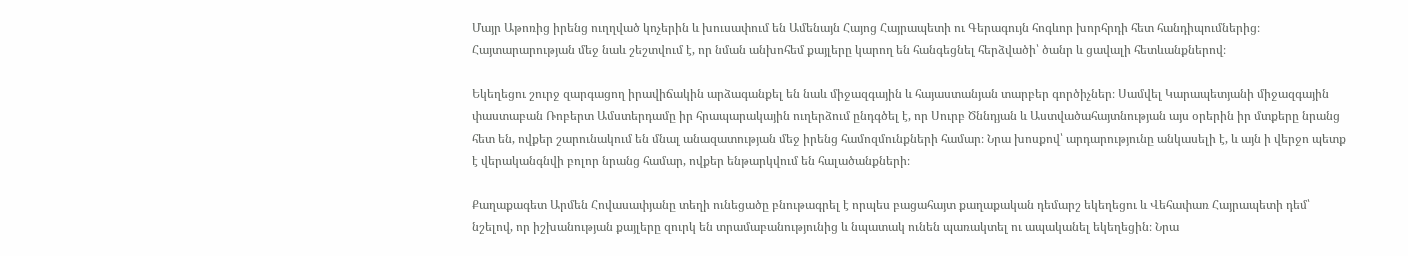Մայր Աթոռից իրենց ուղղված կոչերին և խուսափում են Ամենայն Հայոց Հայրապետի ու Գերագույն հոգևոր խորհրդի հետ հանդիպումներից։ Հայտարարության մեջ նաև շեշտվում է, որ նման անխոհեմ քայլերը կարող են հանգեցնել հերձվածի՝ ծանր և ցավալի հետևանքներով։

Եկեղեցու շուրջ զարգացող իրավիճակին արձագանքել են նաև միջազգային և հայաստանյան տարբեր գործիչներ։ Սամվել Կարապետյանի միջազգային փաստաբան Ռոբերտ Ամստերդամը իր հրապարակային ուղերձում ընդգծել է, որ Սուրբ Ծննդյան և Աստվածահայտնության այս օրերին իր մտքերը նրանց հետ են, ովքեր շարունակում են մնալ անազատության մեջ իրենց համոզմունքների համար։ Նրա խոսքով՝ արդարությունը անկասելի է, և այն ի վերջո պետք է վերականգնվի բոլոր նրանց համար, ովքեր ենթարկվում են հալածանքների։

Քաղաքագետ Արմեն Հովասափյանը տեղի ունեցածը բնութագրել է որպես բացահայտ քաղաքական դեմարշ եկեղեցու և Վեհափառ Հայրապետի դեմ՝ նշելով, որ իշխանության քայլերը զուրկ են տրամաբանությունից և նպատակ ունեն պառակտել ու ապականել եկեղեցին։ Նրա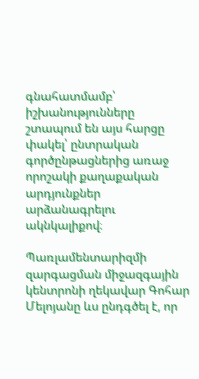գնահատմամբ՝ իշխանությունները շտապում են այս հարցը փակել՝ ընտրական գործընթացներից առաջ որոշակի քաղաքական արդյունքներ արձանագրելու ակնկալիքով։

Պառլամենտարիզմի զարգացման միջազգային կենտրոնի ղեկավար Գոհար Մելոյանը ևս ընդգծել է, որ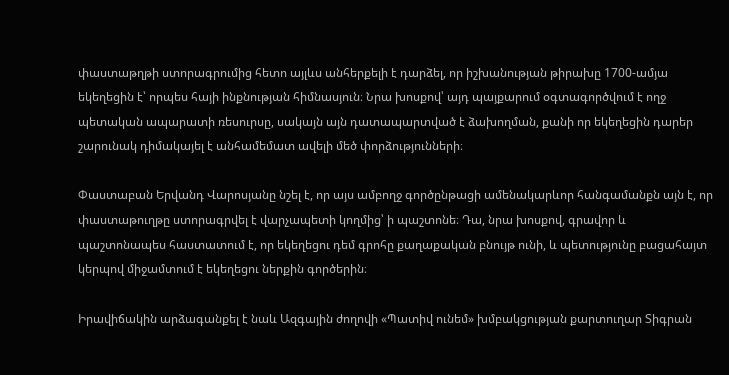փաստաթղթի ստորագրումից հետո այլևս անհերքելի է դարձել, որ իշխանության թիրախը 1700-ամյա եկեղեցին է՝ որպես հայի ինքնության հիմնասյուն։ Նրա խոսքով՝ այդ պայքարում օգտագործվում է ողջ պետական ապարատի ռեսուրսը, սակայն այն դատապարտված է ձախողման, քանի որ եկեղեցին դարեր շարունակ դիմակայել է անհամեմատ ավելի մեծ փորձությունների։

Փաստաբան Երվանդ Վարոսյանը նշել է, որ այս ամբողջ գործընթացի ամենակարևոր հանգամանքն այն է, որ փաստաթուղթը ստորագրվել է վարչապետի կողմից՝ ի պաշտոնե։ Դա, նրա խոսքով, գրավոր և պաշտոնապես հաստատում է, որ եկեղեցու դեմ գրոհը քաղաքական բնույթ ունի, և պետությունը բացահայտ կերպով միջամտում է եկեղեցու ներքին գործերին։

Իրավիճակին արձագանքել է նաև Ազգային ժողովի «Պատիվ ունեմ» խմբակցության քարտուղար Տիգրան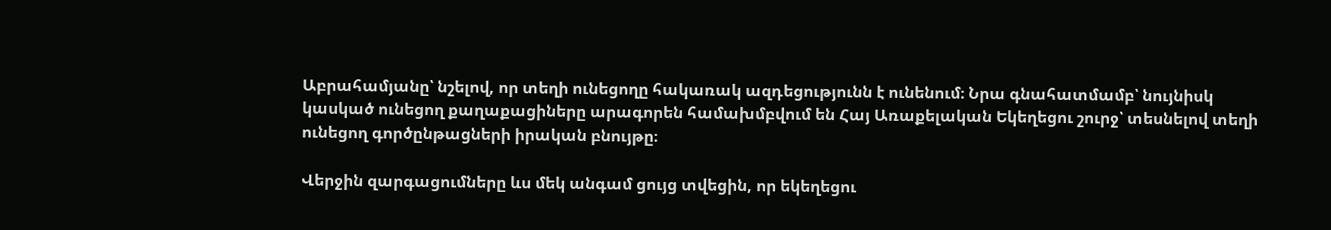Աբրահամյանը՝ նշելով, որ տեղի ունեցողը հակառակ ազդեցությունն է ունենում։ Նրա գնահատմամբ՝ նույնիսկ կասկած ունեցող քաղաքացիները արագորեն համախմբվում են Հայ Առաքելական Եկեղեցու շուրջ՝ տեսնելով տեղի ունեցող գործընթացների իրական բնույթը։

Վերջին զարգացումները ևս մեկ անգամ ցույց տվեցին, որ եկեղեցու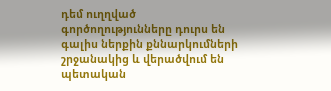դեմ ուղղված գործողությունները դուրս են գալիս ներքին քննարկումների շրջանակից և վերածվում են պետական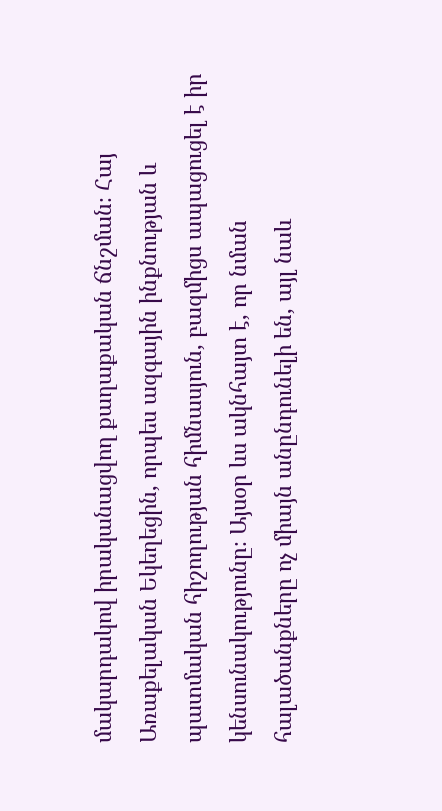մակարդակով իրականացվող քաղաքական ճնշման։ Հայ Առաքելական Եկեղեցին, որպես ազգային ինքնության և պատմական հիշողության հիմնասյուն, բազմիցս ապացուցել է իր կենսունակությունը։ Այսօր ևս ակնհայտ է, որ նման հալածանքները ոչ միայն անընդունելի են, այլ նաև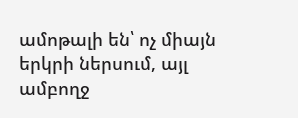ամոթալի են՝ ոչ միայն երկրի ներսում, այլ ամբողջ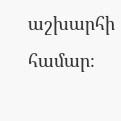աշխարհի համար։